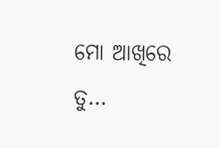ମୋ ଆଖିରେ ତୁ…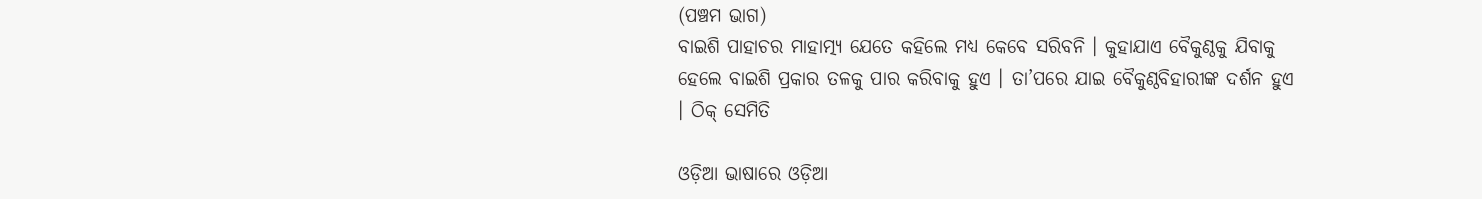(ପଞ୍ଚମ ଭାଗ)
ବାଇଶି ପାହାଚର ମାହାତ୍ମ୍ୟ ଯେତେ କହିଲେ ମଧ୍ୟ କେବେ ସରିବନି । କୁହାଯାଏ ବୈକୁଣ୍ଠକୁ ଯିବାକୁ ହେଲେ ବାଇଶି ପ୍ରକାର ତଳକୁ ପାର କରିବାକୁ ହୁଏ । ତା’ପରେ ଯାଇ ବୈକୁଣ୍ଠବିହାରୀଙ୍କ ଦର୍ଶନ ହୁଏ । ଠିକ୍ ସେମିତି

ଓଡ଼ିଆ ଭାଷାରେ ଓଡ଼ିଆ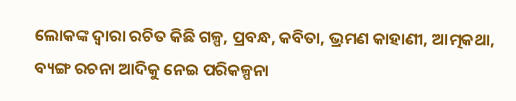ଲୋକଙ୍କ ଦ୍ୱାରା ରଚିତ କିଛି ଗଳ୍ପ, ପ୍ରବନ୍ଧ, କବିତା, ଭ୍ରମଣ କାହାଣୀ, ଆତ୍ମକଥା, ବ୍ୟଙ୍ଗ ରଚନା ଆଦିକୁ ନେଇ ପରିକଳ୍ପନା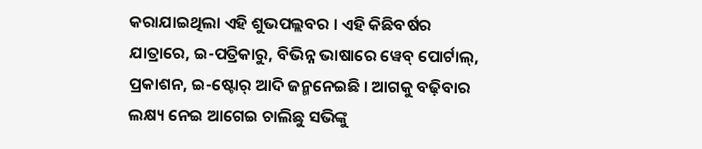କରାଯାଇଥିଲା ଏହି ଶୁଭପଲ୍ଲବର । ଏହି କିଛିବର୍ଷର ଯାତ୍ରାରେ, ଇ-ପତ୍ରିକାରୁ, ବିଭିନ୍ନ ଭାଷାରେ ୱେବ୍ ପୋର୍ଟାଲ୍, ପ୍ରକାଶନ, ଇ-ଷ୍ଟୋର୍ ଆଦି ଜନ୍ମନେଇଛି । ଆଗକୁ ବଢ଼ିବାର ଲକ୍ଷ୍ୟ ନେଇ ଆଗେଇ ଚାଲିଛୁ ସଭିଙ୍କୁ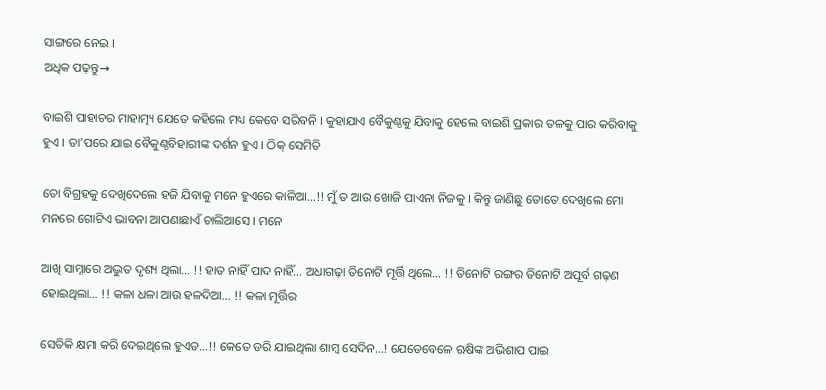ସାଙ୍ଗରେ ନେଇ ।
ଅଧିକ ପଢ଼ନ୍ତୁ→

ବାଇଶି ପାହାଚର ମାହାତ୍ମ୍ୟ ଯେତେ କହିଲେ ମଧ୍ୟ କେବେ ସରିବନି । କୁହାଯାଏ ବୈକୁଣ୍ଠକୁ ଯିବାକୁ ହେଲେ ବାଇଶି ପ୍ରକାର ତଳକୁ ପାର କରିବାକୁ ହୁଏ । ତା’ପରେ ଯାଇ ବୈକୁଣ୍ଠବିହାରୀଙ୍କ ଦର୍ଶନ ହୁଏ । ଠିକ୍ ସେମିତି

ତୋ ବିଗ୍ରହକୁ ଦେଖିଦେଲେ ହଜି ଯିବାକୁ ମନେ ହୁଏରେ କାଳିଆ…!! ମୁଁ ତ ଆଉ ଖୋଜି ପାଏନା ନିଜକୁ । କିନ୍ତୁ ଜାଣିଛୁ ତୋତେ ଦେଖିଲେ ମୋ ମନରେ ଗୋଟିଏ ଭାବନା ଆପଣାଛାଏଁ ଚାଲିଆସେ । ମନେ

ଆଖି ସାମ୍ନାରେ ଅଦ୍ଭୁତ ଦୃଶ୍ୟ ଥିଲା… !! ହାତ ନାହିଁ ପାଦ ନାହିଁ… ଅଧାଗଢ଼ା ତିନୋଟି ମୂର୍ତ୍ତି ଥିଲେ… !! ତିନୋଟି ରଙ୍ଗର ତିନୋଟି ଅପୂର୍ବ ଗଢ଼ଣ ହୋଇଥିଲା… !! କଳା ଧଳା ଆଉ ହଳଦିଆ… !! କଳା ମୂର୍ତ୍ତିର

ସେତିକି କ୍ଷମା କରି ଦେଇଥିଲେ ହୁଏତ…!! କେତେ ଡରି ଯାଇଥିଲା ଶାମ୍ବ ସେଦିନ…! ଯେତେବେଳେ ଋଷିଙ୍କ ଅଭିଶାପ ପାଇ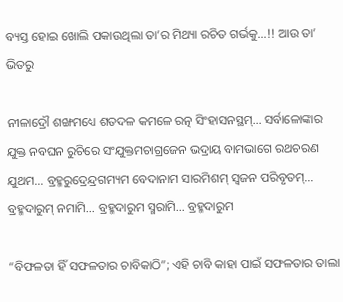ବ୍ୟସ୍ତ ହୋଇ ଖୋଲି ପକାଉଥିଲା ତା’ର ମିଥ୍ୟା ରଚିତ ଗର୍ଭକୁ…!! ଆଉ ତା’ ଭିତରୁ

ନୀଳାଦ୍ରୌ ଶଙ୍ଖମଧ୍ୟେ ଶତଦଳ କମଳେ ରତ୍ନ ସିଂହାସନସ୍ଥମ୍… ସର୍ବାଳୋଙ୍କାର ଯୁକ୍ତ ନବଘନ ରୁଚିରେ ସଂଯୁକ୍ତମଚାଗ୍ରଜେନ ଭଦ୍ରାୟ ବାମଭାଗେ ରଥଚରଣ ଯୁଥମ… ବ୍ରହ୍ମରୁଦ୍ରେନ୍ଦ୍ରଗମ୍ୟମ ବେଦାନାମ ସାରମିଶମ୍ ସ୍ୱଜନ ପରିବୃତମ୍… ବ୍ରହ୍ମଦାରୁମ୍ ନମାମି… ବ୍ରହ୍ମଦାରୁମ ସ୍ମରାମି… ବ୍ରହ୍ମଦାରୁମ

“ବିଫଳତା ହିଁ ସଫଳତାର ଚାବିକାଠି”; ଏହି ଚାବି କାହା ପାଇଁ ସଫଳତାର ତାଲା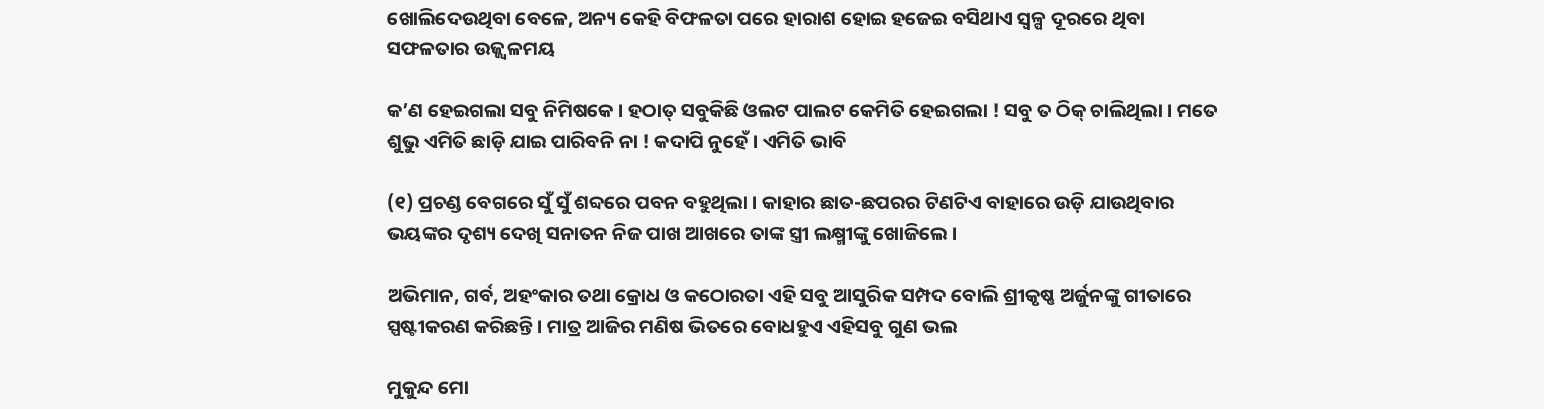ଖୋଲିଦେଉଥିବା ବେଳେ, ଅନ୍ୟ କେହି ବିଫଳତା ପରେ ହାରାଶ ହୋଇ ହଜେଇ ବସିଥାଏ ସ୍ୱଳ୍ପ ଦୂରରେ ଥିବା ସଫଳତାର ଉଜ୍ଜ୍ୱଳମୟ

କ’ଣ ହେଇଗଲା ସବୁ ନିମିଷକେ । ହଠାତ୍ ସବୁକିଛି ଓଲଟ ପାଲଟ କେମିତି ହେଇଗଲା ! ସବୁ ତ ଠିକ୍ ଚାଲିଥିଲା । ମତେ ଶୁଭୁ ଏମିତି ଛାଡ଼ି ଯାଇ ପାରିବନି ନା ! କଦାପି ନୁହେଁ । ଏମିତି ଭାବି

(୧) ପ୍ରଚଣ୍ଡ ବେଗରେ ସୁଁ ସୁଁ ଶବ୍ଦରେ ପବନ ବହୁଥିଲା । କାହାର ଛାତ-ଛପରର ଟିଣଟିଏ ବାହାରେ ଉଡ଼ି ଯାଉଥିବାର ଭୟଙ୍କର ଦୃଶ୍ୟ ଦେଖି ସନାତନ ନିଜ ପାଖ ଆଖରେ ତାଙ୍କ ସ୍ତ୍ରୀ ଲକ୍ଷ୍ମୀଙ୍କୁ ଖୋଜିଲେ ।

ଅଭିମାନ, ଗର୍ବ, ଅହଂକାର ତଥା କ୍ରୋଧ ଓ କଠୋରତା ଏହି ସବୁ ଆସୁରିକ ସମ୍ପଦ ବୋଲି ଶ୍ରୀକୃଷ୍ଣ ଅର୍ଜୁନଙ୍କୁ ଗୀତାରେ ସ୍ପଷ୍ଟୀକରଣ କରିଛନ୍ତି । ମାତ୍ର ଆଜିର ମଣିଷ ଭିତରେ ବୋଧହୁଏ ଏହିସବୁ ଗୁଣ ଭଲ

ମୁକୁନ୍ଦ ମୋ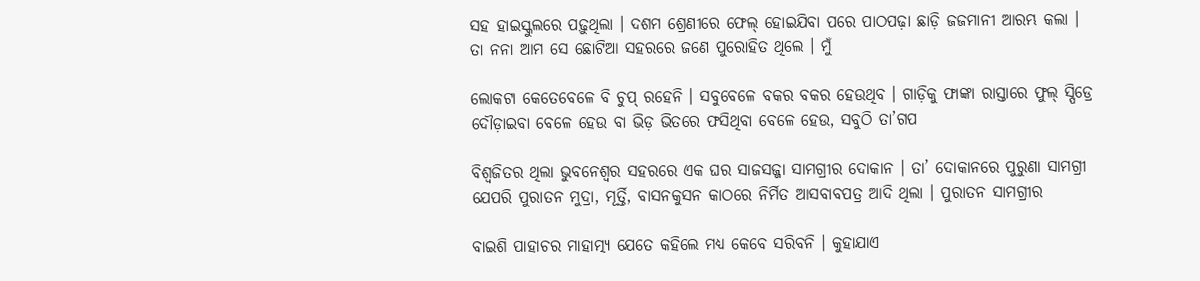ସହ ହାଇସ୍କୁଲରେ ପଢ଼ୁଥିଲା । ଦଶମ ଶ୍ରେଣୀରେ ଫେଲ୍ ହୋଇଯିବା ପରେ ପାଠପଢ଼ା ଛାଡ଼ି ଜଜମାନୀ ଆରମ୍ଭ କଲା । ତା ନନା ଆମ ସେ ଛୋଟିଆ ସହରରେ ଜଣେ ପୁରୋହିତ ଥିଲେ । ମୁଁ

ଲୋକଟା କେତେବେଳେ ବି ଚୁପ୍ ରହେନି । ସବୁବେଳେ ବକର ବକର ହେଉଥିବ । ଗାଡ଼ିକୁ ଫାଙ୍କା ରାସ୍ତାରେ ଫୁଲ୍ ସ୍ପିଡ୍ରେ ଦୌଡ଼ାଇବା ବେଳେ ହେଉ ବା ଭିଡ଼ ଭିତରେ ଫସିଥିବା ବେଳେ ହେଉ, ସବୁଠି ତା’ଗପ

ବିଶ୍ଵଜିତର ଥିଲା ଭୁବନେଶ୍ଵର ସହରରେ ଏକ ଘର ସାଜସଜ୍ଜା ସାମଗ୍ରୀର ଦୋକାନ । ତା’ ଦୋକାନରେ ପୁରୁଣା ସାମଗ୍ରୀ ଯେପରି ପୁରାତନ ମୁଦ୍ରା, ମୂର୍ତ୍ତି, ବାସନକୁସନ କାଠରେ ନିର୍ମିତ ଆସବାବପତ୍ର ଆଦି ଥିଲା । ପୁରାତନ ସାମଗ୍ରୀର

ବାଇଶି ପାହାଚର ମାହାତ୍ମ୍ୟ ଯେତେ କହିଲେ ମଧ୍ୟ କେବେ ସରିବନି । କୁହାଯାଏ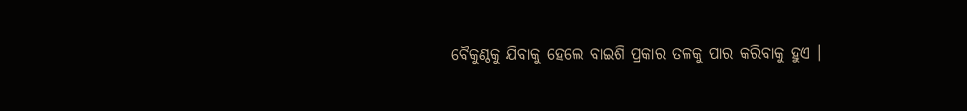ବୈକୁଣ୍ଠକୁ ଯିବାକୁ ହେଲେ ବାଇଶି ପ୍ରକାର ତଳକୁ ପାର କରିବାକୁ ହୁଏ ।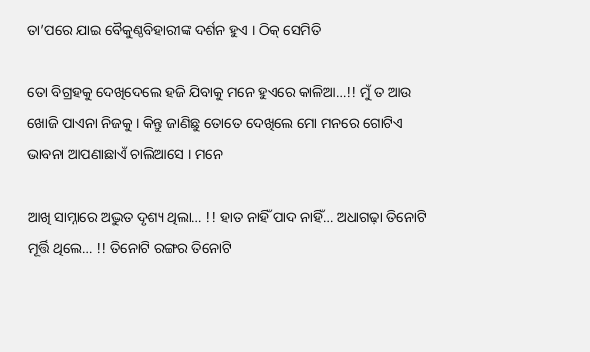ତା’ପରେ ଯାଇ ବୈକୁଣ୍ଠବିହାରୀଙ୍କ ଦର୍ଶନ ହୁଏ । ଠିକ୍ ସେମିତି

ତୋ ବିଗ୍ରହକୁ ଦେଖିଦେଲେ ହଜି ଯିବାକୁ ମନେ ହୁଏରେ କାଳିଆ…!! ମୁଁ ତ ଆଉ ଖୋଜି ପାଏନା ନିଜକୁ । କିନ୍ତୁ ଜାଣିଛୁ ତୋତେ ଦେଖିଲେ ମୋ ମନରେ ଗୋଟିଏ ଭାବନା ଆପଣାଛାଏଁ ଚାଲିଆସେ । ମନେ

ଆଖି ସାମ୍ନାରେ ଅଦ୍ଭୁତ ଦୃଶ୍ୟ ଥିଲା… !! ହାତ ନାହିଁ ପାଦ ନାହିଁ… ଅଧାଗଢ଼ା ତିନୋଟି ମୂର୍ତ୍ତି ଥିଲେ… !! ତିନୋଟି ରଙ୍ଗର ତିନୋଟି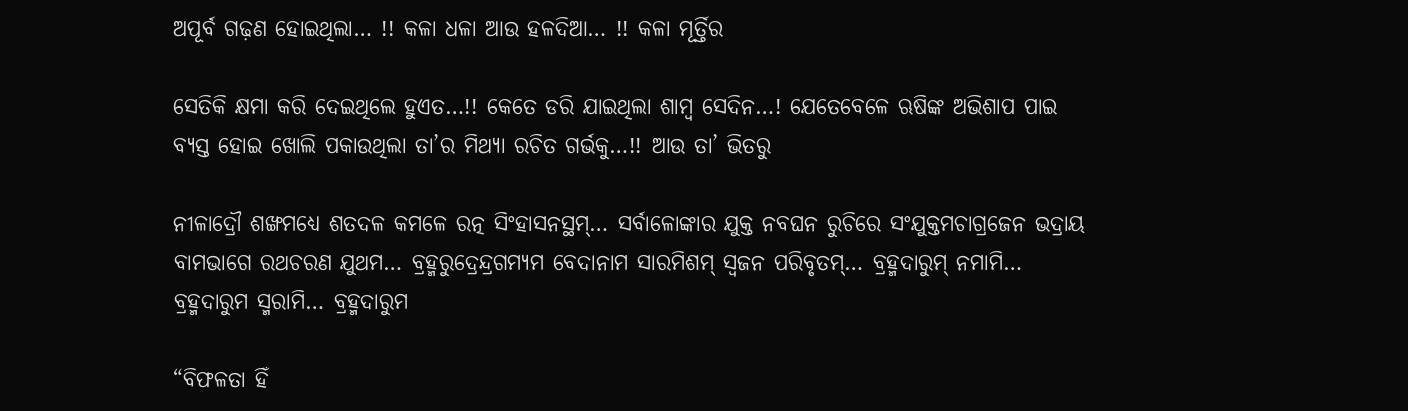ଅପୂର୍ବ ଗଢ଼ଣ ହୋଇଥିଲା… !! କଳା ଧଳା ଆଉ ହଳଦିଆ… !! କଳା ମୂର୍ତ୍ତିର

ସେତିକି କ୍ଷମା କରି ଦେଇଥିଲେ ହୁଏତ…!! କେତେ ଡରି ଯାଇଥିଲା ଶାମ୍ବ ସେଦିନ…! ଯେତେବେଳେ ଋଷିଙ୍କ ଅଭିଶାପ ପାଇ ବ୍ୟସ୍ତ ହୋଇ ଖୋଲି ପକାଉଥିଲା ତା’ର ମିଥ୍ୟା ରଚିତ ଗର୍ଭକୁ…!! ଆଉ ତା’ ଭିତରୁ

ନୀଳାଦ୍ରୌ ଶଙ୍ଖମଧ୍ୟେ ଶତଦଳ କମଳେ ରତ୍ନ ସିଂହାସନସ୍ଥମ୍… ସର୍ବାଳୋଙ୍କାର ଯୁକ୍ତ ନବଘନ ରୁଚିରେ ସଂଯୁକ୍ତମଚାଗ୍ରଜେନ ଭଦ୍ରାୟ ବାମଭାଗେ ରଥଚରଣ ଯୁଥମ… ବ୍ରହ୍ମରୁଦ୍ରେନ୍ଦ୍ରଗମ୍ୟମ ବେଦାନାମ ସାରମିଶମ୍ ସ୍ୱଜନ ପରିବୃତମ୍… ବ୍ରହ୍ମଦାରୁମ୍ ନମାମି… ବ୍ରହ୍ମଦାରୁମ ସ୍ମରାମି… ବ୍ରହ୍ମଦାରୁମ

“ବିଫଳତା ହିଁ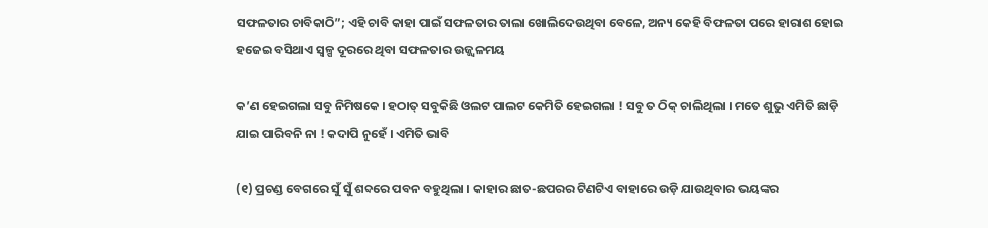ସଫଳତାର ଚାବିକାଠି”; ଏହି ଚାବି କାହା ପାଇଁ ସଫଳତାର ତାଲା ଖୋଲିଦେଉଥିବା ବେଳେ, ଅନ୍ୟ କେହି ବିଫଳତା ପରେ ହାରାଶ ହୋଇ ହଜେଇ ବସିଥାଏ ସ୍ୱଳ୍ପ ଦୂରରେ ଥିବା ସଫଳତାର ଉଜ୍ଜ୍ୱଳମୟ

କ’ଣ ହେଇଗଲା ସବୁ ନିମିଷକେ । ହଠାତ୍ ସବୁକିଛି ଓଲଟ ପାଲଟ କେମିତି ହେଇଗଲା ! ସବୁ ତ ଠିକ୍ ଚାଲିଥିଲା । ମତେ ଶୁଭୁ ଏମିତି ଛାଡ଼ି ଯାଇ ପାରିବନି ନା ! କଦାପି ନୁହେଁ । ଏମିତି ଭାବି

(୧) ପ୍ରଚଣ୍ଡ ବେଗରେ ସୁଁ ସୁଁ ଶବ୍ଦରେ ପବନ ବହୁଥିଲା । କାହାର ଛାତ-ଛପରର ଟିଣଟିଏ ବାହାରେ ଉଡ଼ି ଯାଉଥିବାର ଭୟଙ୍କର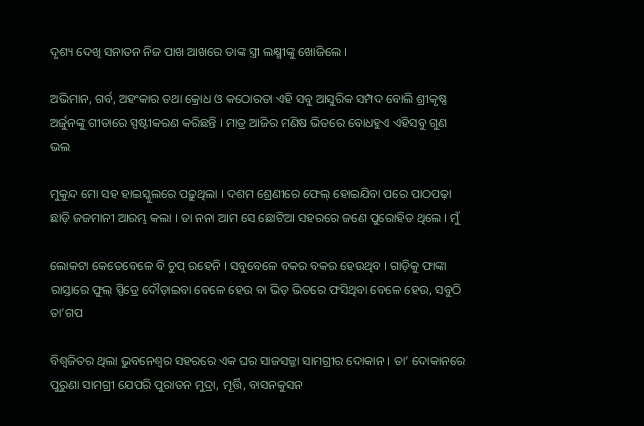ଦୃଶ୍ୟ ଦେଖି ସନାତନ ନିଜ ପାଖ ଆଖରେ ତାଙ୍କ ସ୍ତ୍ରୀ ଲକ୍ଷ୍ମୀଙ୍କୁ ଖୋଜିଲେ ।

ଅଭିମାନ, ଗର୍ବ, ଅହଂକାର ତଥା କ୍ରୋଧ ଓ କଠୋରତା ଏହି ସବୁ ଆସୁରିକ ସମ୍ପଦ ବୋଲି ଶ୍ରୀକୃଷ୍ଣ ଅର୍ଜୁନଙ୍କୁ ଗୀତାରେ ସ୍ପଷ୍ଟୀକରଣ କରିଛନ୍ତି । ମାତ୍ର ଆଜିର ମଣିଷ ଭିତରେ ବୋଧହୁଏ ଏହିସବୁ ଗୁଣ ଭଲ

ମୁକୁନ୍ଦ ମୋ ସହ ହାଇସ୍କୁଲରେ ପଢ଼ୁଥିଲା । ଦଶମ ଶ୍ରେଣୀରେ ଫେଲ୍ ହୋଇଯିବା ପରେ ପାଠପଢ଼ା ଛାଡ଼ି ଜଜମାନୀ ଆରମ୍ଭ କଲା । ତା ନନା ଆମ ସେ ଛୋଟିଆ ସହରରେ ଜଣେ ପୁରୋହିତ ଥିଲେ । ମୁଁ

ଲୋକଟା କେତେବେଳେ ବି ଚୁପ୍ ରହେନି । ସବୁବେଳେ ବକର ବକର ହେଉଥିବ । ଗାଡ଼ିକୁ ଫାଙ୍କା ରାସ୍ତାରେ ଫୁଲ୍ ସ୍ପିଡ୍ରେ ଦୌଡ଼ାଇବା ବେଳେ ହେଉ ବା ଭିଡ଼ ଭିତରେ ଫସିଥିବା ବେଳେ ହେଉ, ସବୁଠି ତା’ଗପ

ବିଶ୍ଵଜିତର ଥିଲା ଭୁବନେଶ୍ଵର ସହରରେ ଏକ ଘର ସାଜସଜ୍ଜା ସାମଗ୍ରୀର ଦୋକାନ । ତା’ ଦୋକାନରେ ପୁରୁଣା ସାମଗ୍ରୀ ଯେପରି ପୁରାତନ ମୁଦ୍ରା, ମୂର୍ତ୍ତି, ବାସନକୁସନ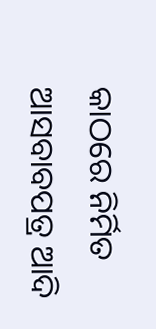କାଠରେ ନିର୍ମିତ ଆସବାବପତ୍ର ଆଦି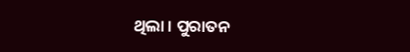ଥିଲା । ପୁରାତନ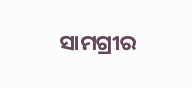ସାମଗ୍ରୀର